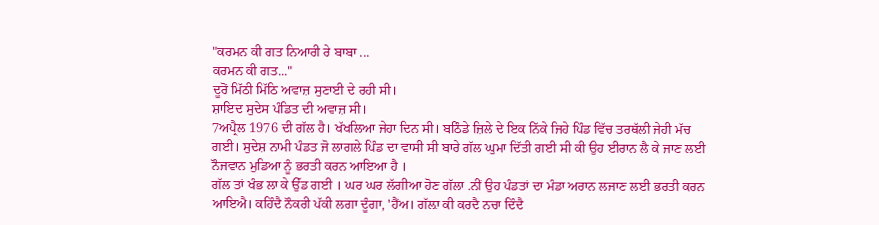"ਕਰਮਨ ਕੀ ਗਤ ਨਿਆਰੀ ਰੇ ਬਾਬਾ ...
ਕਰਮਨ ਕੀ ਗਤ..."
ਦੂਰੋਂ ਮਿੱਠੀ ਮਿੱਠਿ ਅਵਾਜ਼ ਸੁਣਾਈ ਦੇ ਰਹੀ ਸੀ।
ਸ਼ਾਇਦ ਸੁਦੇਸ ਪੰਡਿਤ ਦੀ ਅਵਾਜ਼ ਸੀ।
7ਅਪ੍ਰੈਲ 1976 ਦੀ ਗੱਲ ਹੈ। ਖੱਖਲਿਆ ਜੇਹਾ ਦਿਨ ਸੀ। ਬਠਿੰਡੇ ਜ਼ਿਲੇ ਦੇ ਇਕ ਨਿੱਕੇ ਜਿਹੇ ਪਿੰਡ ਵਿੱਚ ਤਰਥੱਲੀ ਜੇਹੀ ਮੱਚ ਗਈ। ਸੁਦੇਸ਼ ਨਾਮੀ ਪੰਡਤ ਜੋ ਲਾਗਲੇ ਪਿੰਡ ਦਾ ਵਾਸੀ ਸੀ ਬਾਰੇ ਗੱਲ ਘੁਮਾ ਦਿੱਤੀ ਗਈ ਸੀ ਕੀ ਉਹ ਈਰਾਨ ਲੈ ਕੇ ਜਾਣ ਲਈ ਨੌਜਵਾਨ ਮੁਡਿਆ ਨੂੰ ਭਰਤੀ ਕਰਨ ਆਇਆ ਹੈ ।
ਗੱਲ ਤਾਂ ਖੰਭ ਲਾ ਕੇ ਉੱਡ ਗਈ । ਘਰ ਘਰ ਲੱਗੀਆ ਹੋਣ ਗੱਲਾ .ਨੀਂ ਉਹ ਪੰਡਤਾਂ ਦਾ ਮੰਡਾ ਅਰਾਨ ਲਜਾਣ ਲਈ ਭਰਤੀ ਕਰਨ ਆਇਐ। ਕਹਿੰਦੈ ਨੌਕਰੀ ਪੱਕੀ ਲਗਾ ਦੂੰਗਾ, 'ਹੈਂਅ। ਗੱਲ਼ਾ ਕੀ ਕਰਦੈ ਨਚਾ ਦਿੰਦੈ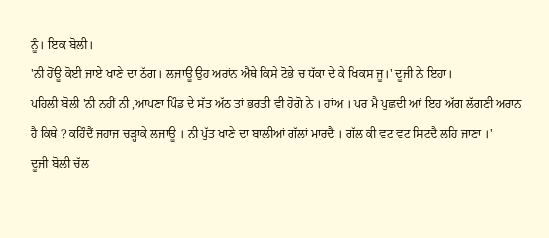ਨੂੰ। ਇਕ ਬੋਲੀ।
'ਨੀ ਹੋਂਊ ਕੋਈ ਜਾਏ ਖਾਣੇ ਦਾ ਠੱਗ। ਲਜਾਊ ਉਹ ਅਰਾਂਨ ਐਥੇ ਕਿਸੇ ਟੋਭੇ ਚ ਧੱਕਾ ਦੇ ਕੇ ਖਿਕਸ ਜੂ।' ਦੂਜੀ ਨੇ ਇਹਾ।
ਪਹਿਲੀ ਬੋਲੀ 'ਨੀ ਨਹੀਂ ਨੀ ,ਆਪਣਾ ਪਿੰਡ ਦੇ ਸੱਤ ਅੱਠ ਤਾਂ ਭਰਤੀ ਵੀ ਹੋਗੋ ਨੇ । ਹਾਂਅ । ਪਰ ਮੈ ਪੁਛਦੀ ਆਂ ਇਹ ਅੱਗ ਲੱਗਣੀ ਅਰਾਨ ਹੈ ਕਿਥੇ ? ਕਹਿੰਦੈਂ ਜਹਾਜ ਚੜ੍ਹਾਕੇ ਲਜਾਊ । ਨੀ ਪੁੱਤ ਖਾਣੇ ਦਾ ਬਾਲੀਆਂ ਗੱਲਾਂ ਮਾਰਦੈ । ਗੱਲ ਕੀ ਵਟ ਵਟ ਸਿਟਦੈ ਲਹਿ ਜਾਣਾ ।'
ਦੂਜੀ ਬੋਲੀ ਚੱਲ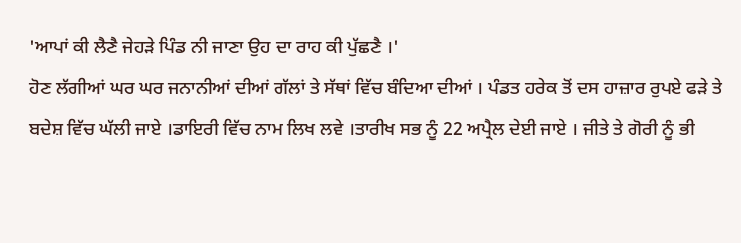'ਆਪਾਂ ਕੀ ਲੈਣੈ ਜੇਹੜੇ ਪਿੰਡ ਨੀ ਜਾਣਾ ਉਹ ਦਾ ਰਾਹ ਕੀ ਪੁੱਛਣੈ ।'
ਹੋਣ ਲੱਗੀਆਂ ਘਰ ਘਰ ਜਨਾਨੀਆਂ ਦੀਆਂ ਗੱਲਾਂ ਤੇ ਸੱਥਾਂ ਵਿੱਚ ਬੰਦਿਆ ਦੀਆਂ । ਪੰਡਤ ਹਰੇਕ ਤੋਂ ਦਸ ਹਾਜ਼ਾਰ ਰੁਪਏ ਫੜੇ ਤੇ ਬਦੇਸ਼ ਵਿੱਚ ਘੱਲੀ ਜਾਏ ।ਡਾਇਰੀ ਵਿੱਚ ਨਾਮ ਲਿਖ ਲਵੇ ।ਤਾਰੀਖ ਸਭ ਨੂੰ 22 ਅਪ੍ਰੈਲ ਦੇਈ ਜਾਏ । ਜੀਤੇ ਤੇ ਗੋਰੀ ਨੂੰ ਭੀ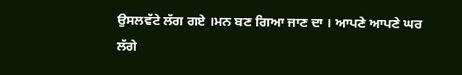ਉਸਲਵੱਟੇ ਲੱਗ ਗਏ ।ਮਨ ਬਣ ਗਿਆ ਜਾਣ ਦਾ । ਆਪਣੇ ਆਪਣੇ ਘਰ ਲੱਗੇ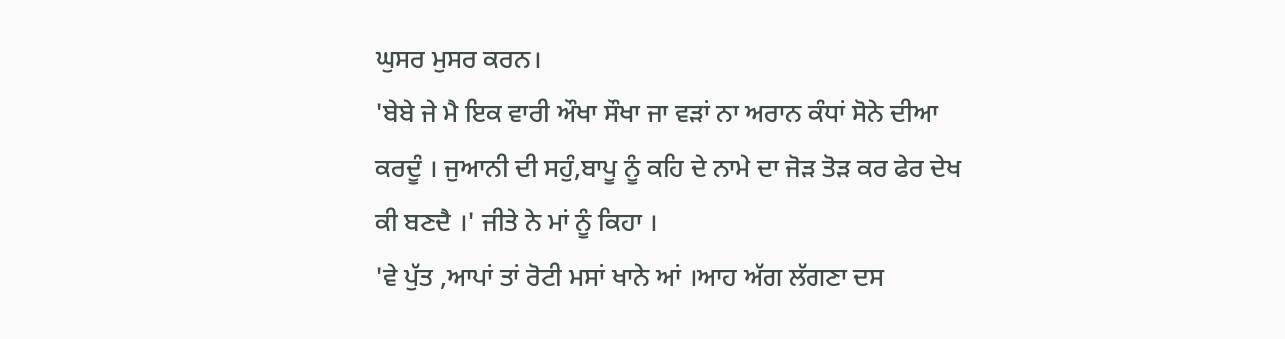ਘੁਸਰ ਮੁਸਰ ਕਰਨ।
'ਬੇਬੇ ਜੇ ਮੈ ਇਕ ਵਾਰੀ ਔਖਾ ਸੌਖਾ ਜਾ ਵੜਾਂ ਨਾ ਅਰਾਨ ਕੰਧਾਂ ਸੋਨੇ ਦੀਆ ਕਰਦੂੰ । ਜੁਆਨੀ ਦੀ ਸਹੁੰ,ਬਾਪੂ ਨੂੰ ਕਹਿ ਦੇ ਨਾਮੇ ਦਾ ਜੋੜ ਤੋੜ ਕਰ ਫੇਰ ਦੇਖ ਕੀ ਬਣਦੈ ।' ਜੀਤੇ ਨੇ ਮਾਂ ਨੂੰ ਕਿਹਾ ।
'ਵੇ ਪੁੱਤ ,ਆਪਾਂ ਤਾਂ ਰੋਟੀ ਮਸਾਂ ਖਾਨੇ ਆਂ ।ਆਹ ਅੱਗ ਲੱਗਣਾ ਦਸ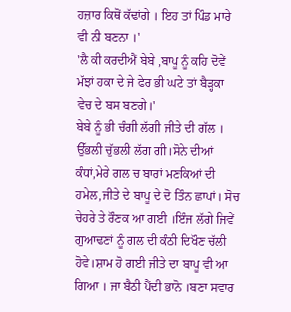ਹਜ਼ਾਰ ਕਿਥੋਂ ਕੱਢਾਂਗੇ । ਇਹ ਤਾਂ ਪਿੰਡ ਮਾਰੇ ਵੀ ਨੀ ਬਣਨਾ ।'
'ਲੈ ਕੀ ਕਰਦੀਐਂ ਬੇਬੇ ,ਬਾਪੂ ਨੂੰ ਕਹਿ ਦੋਵੇਂ ਮੱਝਾਂ ਹਕਾ ਦੇ ਜੇ ਫੇਰ ਭੀ ਘਟੇ ਤਾਂ ਬੈੜ੍ਹਕਾ ਵੇਚ ਦੇ ਬਸ ਬਣਗੇ।'
ਬੇਬੇ ਨੂੰ ਭੀ ਚੰਗੀ ਲੱਗੀ ਜੀਤੇ ਦੀ ਗੱਲ । ਉੱਭਲੀ ਚੁੱਭਲੀ ਲੱਗ ਗੀ।ਸੋਨੇ ਦੀਆਂ ਕੰਧਾਂ,ਮੇਰੇ ਗਲ ਚ ਬਾਰਾਂ ਮਣਕਿਆਂ ਦੀ ਹਮੇਲ,ਜੀਤੇ ਦੇ ਬਾਪੂ ਦੇ ਦੋ ਤਿੰਨ ਛਾਪਾਂ। ਸੋਚ ਚੇਹਰੇ ਤੇ ਰੌਣਕ ਆ ਗਈ ।ਇੰਜ ਲੱਗੇ ਜਿਵੇਂ ਗੁਆਢਣਾਂ ਨੂੰ ਗਲ ਦੀ ਕੰਠੀ ਦਿਖੌਣ ਚੱਲੀ ਹੋਵੇ।ਸ਼ਾਮ ਹੋ ਗਈ ਜੀਤੇ ਦਾ ਬਾਪੂ ਵੀ ਆ ਗਿਆ । ਜਾ ਬੈਠੀ ਪੈਂਦੀ ਭਾਨੋ ।ਬਣਾ ਸਵਾਰ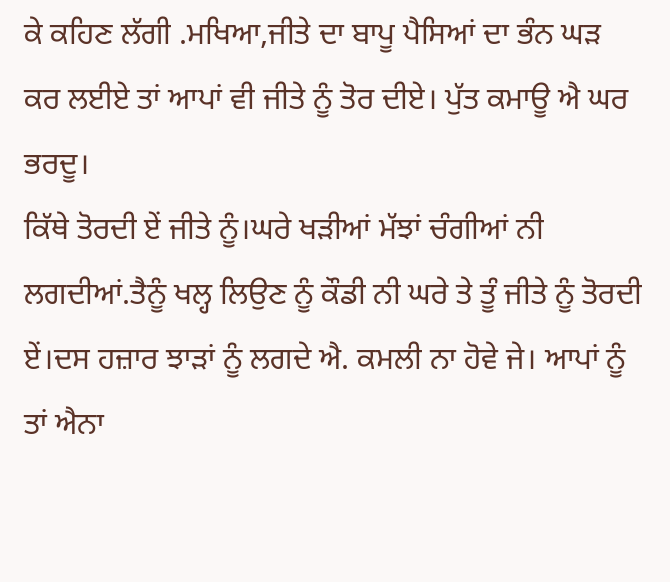ਕੇ ਕਹਿਣ ਲੱਗੀ .ਮਖਿਆ,ਜੀਤੇ ਦਾ ਬਾਪੂ ਪੈਸਿਆਂ ਦਾ ਭੰਨ ਘੜ ਕਰ ਲਈਏ ਤਾਂ ਆਪਾਂ ਵੀ ਜੀਤੇ ਨੂੰ ਤੋਰ ਦੀਏ। ਪੁੱਤ ਕਮਾਊ ਐ ਘਰ ਭਰਦੂ।
ਕਿੱਥੇ ਤੋਰਦੀ ਏਂ ਜੀਤੇ ਨੂੰ।ਘਰੇ ਖੜੀਆਂ ਮੱਝਾਂ ਚੰਗੀਆਂ ਨੀ ਲਗਦੀਆਂ.ਤੈਨੂੰ ਖਲ੍ਹ ਲਿਉਣ ਨੂੰ ਕੌਡੀ ਨੀ ਘਰੇ ਤੇ ਤੂੰ ਜੀਤੇ ਨੂੰ ਤੋਰਦੀ ਏਂ।ਦਸ ਹਜ਼ਾਰ ਝਾੜਾਂ ਨੂੰ ਲਗਦੇ ਐ. ਕਮਲੀ ਨਾ ਹੋਵੇ ਜੇ। ਆਪਾਂ ਨੂੰ ਤਾਂ ਐਨਾ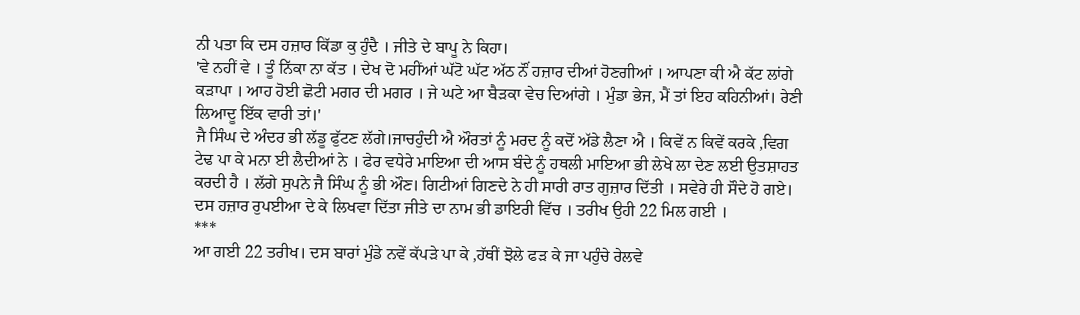ਨੀ ਪਤਾ ਕਿ ਦਸ ਹਜ਼ਾਰ ਕਿੱਡਾ ਕੁ ਹੁੰਦੈ । ਜੀਤੇ ਦੇ ਬਾਪੂ ਨੇ ਕਿਹਾ।
'ਵੇ ਨਹੀਂ ਵੇ । ਤੂੰ ਨਿੱਕਾ ਨਾ ਕੱਤ । ਦੇਖ ਦੋ ਮਹੀਂਆਂ ਘੱਟੋ ਘੱਟ ਅੱਠ ਨੌਂ ਹਜ਼ਾਰ ਦੀਆਂ ਹੋਣਗੀਆਂ । ਆਪਣਾ ਕੀ ਐ ਕੱਟ ਲਾਂਗੇ ਕੜਾਪਾ । ਆਹ ਹੋਈ ਛੋਟੀ ਮਗਰ ਦੀ ਮਗਰ । ਜੇ ਘਟੇ ਆ ਬੈੜਕਾ ਵੇਚ ਦਿਆਂਗੇ । ਮੁੰਡਾ ਭੇਜ, ਮੈਂ ਤਾਂ ਇਹ ਕਹਿਨੀਆਂ। ਰੇਣੀ ਲਿਆਦੂ ਇੱਕ ਵਾਰੀ ਤਾਂ।'
ਜੈ ਸਿੰਘ ਦੇ ਅੰਦਰ ਭੀ ਲੱਡੂ ਫੁੱਟਣ ਲੱਗੇ।ਜਾਚਹੁੰਦੀ ਐ ਔਰਤਾਂ ਨੂੰ ਮਰਦ ਨੂੰ ਕਦੋਂ ਅੱਡੇ ਲੈਣਾ ਐ । ਕਿਵੇਂ ਨ ਕਿਵੇਂ ਕਰਕੇ ,ਵਿਗ ਟੇਢ ਪਾ ਕੇ ਮਨਾ ਈ ਲੈਦੀਆਂ ਨੇ । ਫੇਰ ਵਧੇਰੇ ਮਾਇਆ ਦੀ ਆਸ ਬੰਦੇ ਨੂੰ ਹਥਲੀ ਮਾਇਆ ਭੀ ਲੇਖੇ ਲਾ ਦੇਣ ਲਈ ਉਤਸ਼ਾਹਤ ਕਰਦੀ ਹੈ । ਲੱਗੇ ਸੁਪਨੇ ਜੈ ਸਿੰਘ ਨੂੰ ਭੀ ਔਣ। ਗਿਟੀਆਂ ਗਿਣਦੇ ਨੇ ਹੀ ਸਾਰੀ ਰਾਤ ਗੁਜ਼ਾਰ ਦਿੱਤੀ । ਸਵੇਰੇ ਹੀ ਸੌਦੇ ਹੋ ਗਏ। ਦਸ ਹਜ਼ਾਰ ਰੁਪਈਆ ਦੇ ਕੇ ਲਿਖਵਾ ਦਿੱਤਾ ਜੀਤੇ ਦਾ ਨਾਮ ਭੀ ਡਾਇਰੀ ਵਿੱਚ । ਤਰੀਖ ਉਹੀ 22 ਮਿਲ ਗਈ ।
***
ਆ ਗਈ 22 ਤਰੀਖ। ਦਸ ਬਾਰਾਂ ਮੁੰਡੇ ਨਵੇਂ ਕੱਪੜੇ ਪਾ ਕੇ ,ਹੱਥੀਂ ਝੋਲੇ ਫੜ ਕੇ ਜਾ ਪਹੁੰਚੇ ਰੇਲਵੇ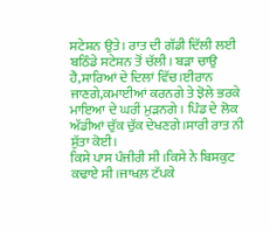ਸਟੇਸ਼ਨ ਉਤੇ। ਰਾਤ ਦੀ ਗੱਡੀ ਦਿੱਲੀ ਲਈ ਬਠਿੰਡੇ ਸਟੇਸ਼ਨ ਤੋਂ ਚੱਲੀ। ਬੜਾ ਚਾਉ ਹੈ,ਸਾਰਿਆਂ ਦੇ ਦਿਲਾਂ ਵਿੱਚ।ਈਰਾਨ ਜਾਣਗੇ,ਕਮਾਈਆਂ ਕਰਨਗੇ ਤੇ ਝੋਲੇ ਭਰਕੇ ਮਾਇਆ ਦੇ ਘਰੀਂ ਮੁੜਨਗੇ । ਪਿੰਡ ਦੇ ਲੋਕ ਅੱਡੀਆਂ ਚੁੱਕ ਚੁੱਕ ਦੇਖਣਗੇ।ਸਾਰੀ ਰਾਤ ਨੀ ਸੁੱਤਾ ਕੋਈ।
ਕਿਸੇ ਪਾਸ ਪੰਜੀਰੀ ਸੀ।ਕਿਸੇ ਨੇ ਬਿਸਕੁਟ ਕਢਾਏ ਸੀ।ਜਾਖਲ਼ ਟੱਪਕੇ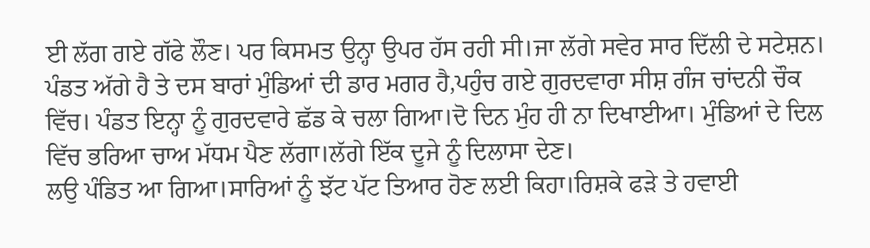ਈ ਲੱਗ ਗਏ ਗੱਫੇ ਲੌਣ। ਪਰ ਕਿਸਮਤ ਉਨ੍ਹਾ ਉਪਰ ਹੱਸ ਰਹੀ ਸੀ।ਜਾ ਲੱਗੇ ਸਵੇਰ ਸਾਰ ਦਿੱਲੀ ਦੇ ਸਟੇਸ਼ਨ।
ਪੰਡਤ ਅੱਗੇ ਹੈ ਤੇ ਦਸ ਬਾਰਾਂ ਮੁੰਡਿਆਂ ਦੀ ਡਾਰ ਮਗਰ ਹੈ,ਪਹੁੰਚ ਗਏ ਗੁਰਦਵਾਰਾ ਸੀਸ਼ ਗੰਜ ਚਾਂਦਨੀ ਚੌਕ ਵਿੱਚ। ਪੰਡਤ ਇਨ੍ਹਾ ਨੂੰ ਗੁਰਦਵਾਰੇ ਛੱਡ ਕੇ ਚਲਾ ਗਿਆ।ਦੋ ਦਿਨ ਮੁੰਹ ਹੀ ਨਾ ਦਿਖਾਈਆ। ਮੁੰਡਿਆਂ ਦੇ ਦਿਲ ਵਿੱਚ ਭਰਿਆ ਚਾਅ ਮੱਧਮ ਪੈਣ ਲੱਗਾ।ਲੱਗੇ ਇੱਕ ਦੂਜੇ ਨੂੰ ਦਿਲਾਸਾ ਦੇਣ।
ਲਉ ਪੰਡਿਤ ਆ ਗਿਆ।ਸਾਰਿਆਂ ਨੂੰ ਝੱਟ ਪੱਟ ਤਿਆਰ ਹੋਣ ਲਈ ਕਿਹਾ।ਰਿਸ਼ਕੇ ਫੜੇ ਤੇ ਹਵਾਈ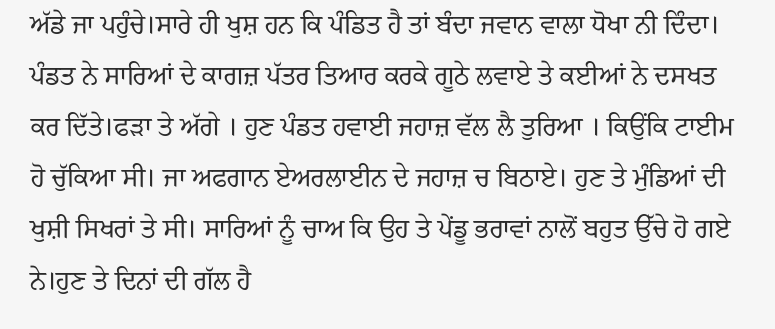ਅੱਡੇ ਜਾ ਪਹੁੰਚੇ।ਸਾਰੇ ਹੀ ਖੁਸ਼ ਹਨ ਕਿ ਪੰਡਿਤ ਹੈ ਤਾਂ ਬੰਦਾ ਜਵਾਨ ਵਾਲਾ ਧੋਖਾ ਨੀ ਦਿੰਦਾ।
ਪੰਡਤ ਨੇ ਸਾਰਿਆਂ ਦੇ ਕਾਗਜ਼ ਪੱਤਰ ਤਿਆਰ ਕਰਕੇ ਗੂਠੇ ਲਵਾਏ ਤੇ ਕਈਆਂ ਨੇ ਦਸਖਤ ਕਰ ਦਿੱਤੇ।ਫੜਾ ਤੇ ਅੱਗੇ । ਹੁਣ ਪੰਡਤ ਹਵਾਈ ਜਹਾਜ਼ ਵੱਲ ਲੈ ਤੁਰਿਆ । ਕਿਉਂਕਿ ਟਾਈਮ ਹੋ ਚੁੱਕਿਆ ਸੀ। ਜਾ ਅਫਗਾਨ ਏਅਰਲਾਈਨ ਦੇ ਜਹਾਜ਼ ਚ ਬਿਠਾਏ। ਹੁਣ ਤੇ ਮੁੰਡਿਆਂ ਦੀ ਖੁਸ਼ੀ ਸਿਖਰਾਂ ਤੇ ਸੀ। ਸਾਰਿਆਂ ਨੂੰ ਚਾਅ ਕਿ ਉਹ ਤੇ ਪੇਂਡੂ ਭਰਾਵਾਂ ਨਾਲੋਂ ਬਹੁਤ ਉੱਚੇ ਹੋ ਗਏ ਨੇ।ਹੁਣ ਤੇ ਦਿਨਾਂ ਦੀ ਗੱਲ ਹੈ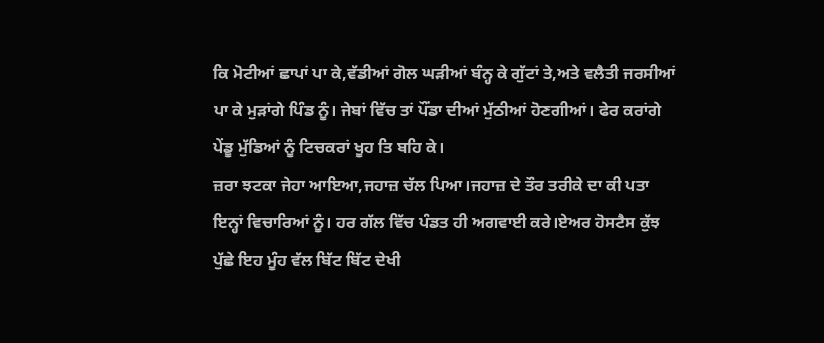ਕਿ ਮੋਟੀਆਂ ਛਾਪਾਂ ਪਾ ਕੇ,ਵੱਡੀਆਂ ਗੋਲ ਘੜੀਆਂ ਬੰਨ੍ਹ ਕੇ ਗੁੱਟਾਂ ਤੇ,ਅਤੇ ਵਲੈਤੀ ਜਰਸੀਆਂ ਪਾ ਕੇ ਮੁੜਾਂਗੇ ਪਿੰਡ ਨੂੰ। ਜੇਬਾਂ ਵਿੱਚ ਤਾਂ ਪੌਂਡਾ ਦੀਆਂ ਮੁੱਠੀਆਂ ਹੋਣਗੀਆਂ। ਫੇਰ ਕਰਾਂਗੇ ਪੇਂਡੂ ਮੁੱਡਿਆਂ ਨੂੰ ਟਿਚਕਰਾਂ ਖੂਹ ਤਿ ਬਹਿ ਕੇ।
ਜ਼ਰਾ ਝਟਕਾ ਜੇਹਾ ਆਇਆ,ਜਹਾਜ਼ ਚੱਲ ਪਿਆ।ਜਹਾਜ਼ ਦੇ ਤੌਰ ਤਰੀਕੇ ਦਾ ਕੀ ਪਤਾ ਇਨ੍ਹਾਂ ਵਿਚਾਰਿਆਂ ਨੂੰ। ਹਰ ਗੱਲ ਵਿੱਚ ਪੰਡਤ ਹੀ ਅਗਵਾਈ ਕਰੇ।ਏਅਰ ਹੋਸਟੈਸ ਕੁੱਝ ਪੁੱਛੇ ਇਹ ਮੂੰਹ ਵੱਲ ਬਿੱਟ ਬਿੱਟ ਦੇਖੀ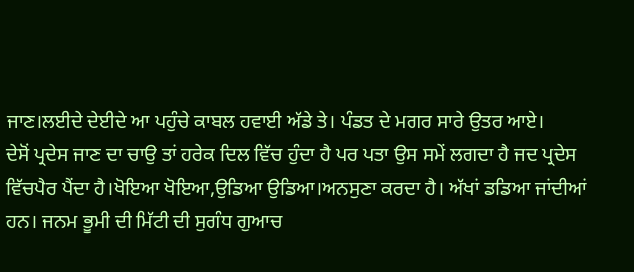ਜਾਣ।ਲਈਦੇ ਦੇਈਦੇ ਆ ਪਹੁੰਚੇ ਕਾਬਲ ਹਵਾਈ ਅੱਡੇ ਤੇ। ਪੰਡਤ ਦੇ ਮਗਰ ਸਾਰੇ ਉਤਰ ਆਏ।
ਦੇਸੋਂ ਪ੍ਰਦੇਸ ਜਾਣ ਦਾ ਚਾਉ ਤਾਂ ਹਰੇਕ ਦਿਲ ਵਿੱਚ ਹੁੰਦਾ ਹੈ ਪਰ ਪਤਾ ਉਸ ਸਮੇਂ ਲਗਦਾ ਹੈ ਜਦ ਪ੍ਰਦੇਸ ਵਿੱਚਪੈਰ ਪੈਂਦਾ ਹੈ।ਖੋਇਆ ਖੋਇਆ,ਉਡਿਆ ਉਡਿਆ।ਅਨਸੁਣਾ ਕਰਦਾ ਹੈ। ਅੱਖਾਂ ਡਡਿਆ ਜਾਂਦੀਆਂ ਹਨ। ਜਨਮ ਭੂਮੀ ਦੀ ਮਿੱਟੀ ਦੀ ਸੁਗੰਧ ਗੁਆਚ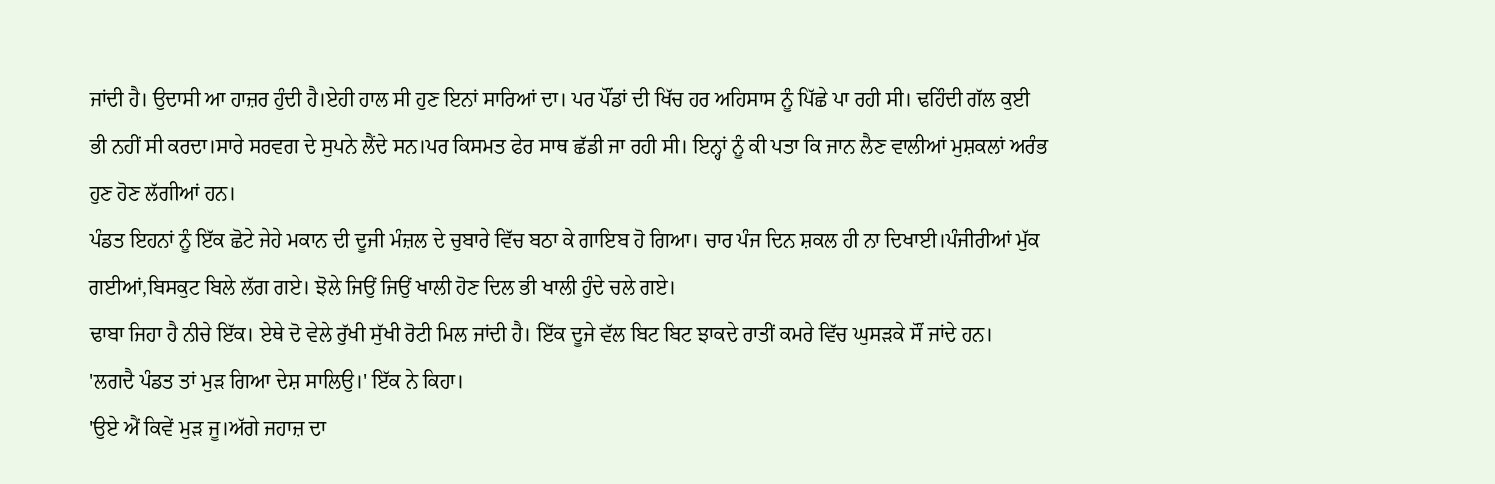ਜਾਂਦੀ ਹੈ। ਉਦਾਸੀ ਆ ਹਾਜ਼ਰ ਹੁੰਦੀ ਹੈ।ਏਹੀ ਹਾਲ ਸੀ ਹੁਣ ਇਨਾਂ ਸਾਰਿਆਂ ਦਾ। ਪਰ ਪੌਂਡਾਂ ਦੀ ਖਿੱਚ ਹਰ ਅਹਿਸਾਸ ਨੂੰ ਪਿੱਛੇ ਪਾ ਰਹੀ ਸੀ। ਢਹਿੰਦੀ ਗੱਲ ਕੁਈ ਭੀ ਨਹੀਂ ਸੀ ਕਰਦਾ।ਸਾਰੇ ਸਰਵਗ ਦੇ ਸੁਪਨੇ ਲੈਂਦੇ ਸਨ।ਪਰ ਕਿਸਮਤ ਫੇਰ ਸਾਥ ਛੱਡੀ ਜਾ ਰਹੀ ਸੀ। ਇਨ੍ਹਾਂ ਨੂੰ ਕੀ ਪਤਾ ਕਿ ਜਾਨ ਲੈਣ ਵਾਲੀਆਂ ਮੁਸ਼ਕਲਾਂ ਅਰੰਭ ਹੁਣ ਹੋਣ ਲੱਗੀਆਂ ਹਨ।
ਪੰਡਤ ਇਹਨਾਂ ਨੂੰ ਇੱਕ ਛੋਟੇ ਜੇਹੇ ਮਕਾਨ ਦੀ ਦੂਜੀ ਮੰਜ਼ਲ ਦੇ ਚੁਬਾਰੇ ਵਿੱਚ ਬਠਾ ਕੇ ਗਾਇਬ ਹੋ ਗਿਆ। ਚਾਰ ਪੰਜ ਦਿਨ ਸ਼ਕਲ ਹੀ ਨਾ ਦਿਖਾਈ।ਪੰਜੀਰੀਆਂ ਮੁੱਕ ਗਈਆਂ,ਬਿਸਕੁਟ ਬਿਲੇ ਲੱਗ ਗਏ। ਝੋਲੇ ਜਿਉਂ ਜਿਉਂ ਖਾਲੀ ਹੋਣ ਦਿਲ ਭੀ ਖਾਲੀ ਹੁੰਦੇ ਚਲੇ ਗਏ।
ਢਾਬਾ ਜਿਹਾ ਹੈ ਨੀਚੇ ਇੱਕ। ਏਥੇ ਦੋ ਵੇਲੇ ਰੁੱਖੀ ਸੁੱਖੀ ਰੋਟੀ ਮਿਲ ਜਾਂਦੀ ਹੈ। ਇੱਕ ਦੂਜੇ ਵੱਲ ਬਿਟ ਬਿਟ ਝਾਕਦੇ ਰਾਤੀਂ ਕਮਰੇ ਵਿੱਚ ਘੁਸੜਕੇ ਸੌਂ ਜਾਂਦੇ ਹਨ।
'ਲਗਦੈ ਪੰਡਤ ਤਾਂ ਮੁੜ ਗਿਆ ਦੇਸ਼ ਸਾਲਿਉ।' ਇੱਕ ਨੇ ਕਿਹਾ।
'ਉਏ ਐਂ ਕਿਵੇਂ ਮੁੜ ਜੂ।ਅੱਗੇ ਜਹਾਜ਼ ਦਾ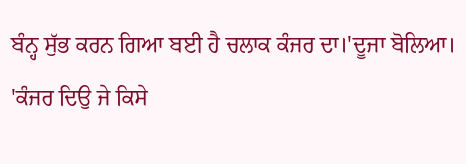ਬੰਨ੍ਹ ਸੁੱਭ ਕਰਨ ਗਿਆ ਬਈ ਹੈ ਚਲਾਕ ਕੰਜਰ ਦਾ।'ਦੂਜਾ ਬੋਲਿਆ।
'ਕੰਜਰ ਦਿਉ ਜੇ ਕਿਸੇ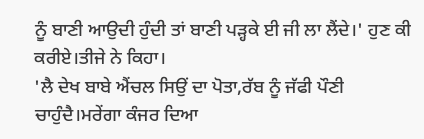ਨੂੰ ਬਾਣੀ ਆਉਦੀ ਹੁੰਦੀ ਤਾਂ ਬਾਣੀ ਪੜ੍ਹਕੇ ਈ ਜੀ ਲਾ ਲੈਂਦੇ।' ਹੁਣ ਕੀ ਕਰੀਏ।ਤੀਜੇ ਨੇ ਕਿਹਾ।
'ਲੈ ਦੇਖ ਬਾਬੇ ਐਂਚਲ ਸਿਉਂ ਦਾ ਪੋਤਾ,ਰੱਬ ਨੂੰ ਜੱਫੀ ਪੌਣੀ ਚਾਹੁੰਦੈ।ਮਰੇਂਗਾ ਕੰਜਰ ਦਿਆ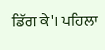ਡਿੱਗ ਕੇ'। ਪਹਿਲਾ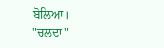ਬੋਲਿਆ।
"ਚਲਦਾ"